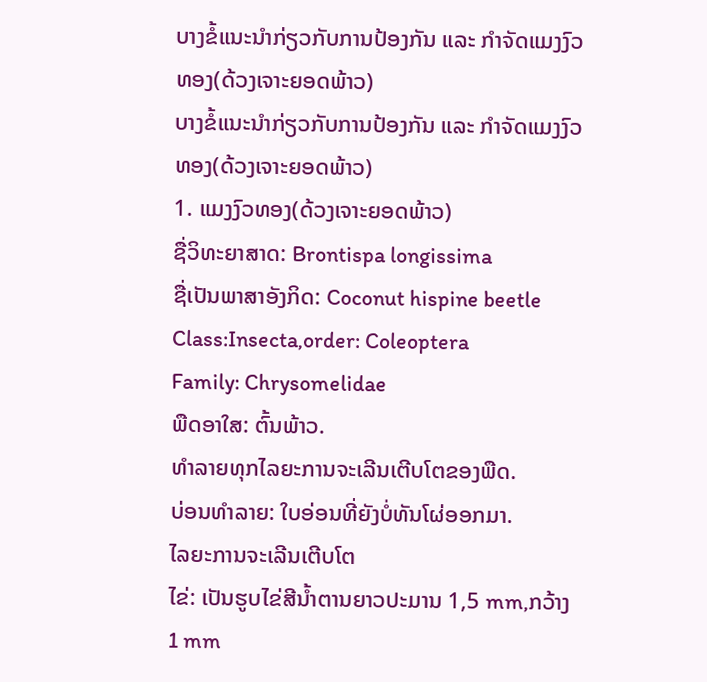ບາງຂໍ້ແນະນຳກ່ຽວກັບການປ້ອງກັນ ແລະ ກຳຈັດແມງງົວທອງ(ດ້ວງເຈາະຍອດພ້າວ)
ບາງຂໍ້ແນະນຳກ່ຽວກັບການປ້ອງກັນ ແລະ ກຳຈັດແມງງົວທອງ(ດ້ວງເຈາະຍອດພ້າວ)
1. ແມງງົວທອງ(ດ້ວງເຈາະຍອດພ້າວ)
ຊື່ວິທະຍາສາດ: Brontispa longissima
ຊື່ເປັນພາສາອັງກິດ: Coconut hispine beetle
Class:Insecta,order: Coleoptera
Family: Chrysomelidae
ພືດອາໃສ: ຕົ້ນພ້າວ.
ທຳລາຍທຸກໄລຍະການຈະເລີນເຕີບໂຕຂອງພືດ.
ບ່ອນທຳລາຍ: ໃບອ່ອນທີ່ຍັງບໍ່ທັນໂຜ່ອອກມາ.
ໄລຍະການຈະເລີນເຕີບໂຕ
ໄຂ່: ເປັນຮູບໄຂ່ສີນໍ້າຕານຍາວປະມານ 1,5 mm,ກວ້າງ 1 mm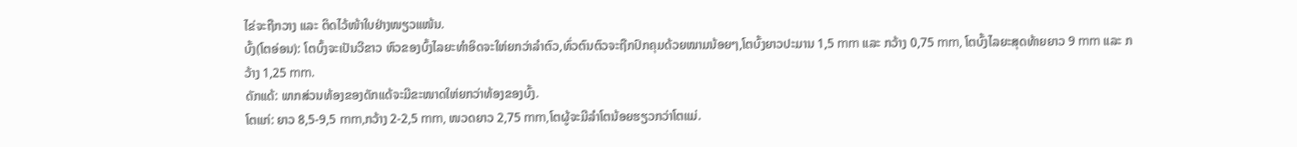ໄຂ່ຈະຖືກວາງ ແລະ ຕິດໄວ້ໜ້າໃບຢ່າງໜຽວແໜ້ນ.
ບົ້ງ(ໂຕອ່ອນ): ໂຕບົ້ງຈະເປັນວີຂາວ ຫົວຂອງບົ້ງໄລຍະທຳອິດຈະໃຫ່ຍກວ່າລຳຕົວ,ທົ່ວຕົນຕົວຈະຖືກປົກຄຸມດ້ວຍໝາມນ້ອຍໆ,ໂຕບົ້ງຍາວປະມານ 1,5 mm ແລະ ກວ້າງ 0,75 mm, ໂຕບົ້ງໄລຍະສຸດທ້າຍຍາວ 9 mm ແລະ ກວ້າງ 1,25 mm.
ດັກແດ້: ພາກສ່ວນທ້ອງຂອງດັກແດ້ຈະມີຂະໜາດໃຫ່ຍກວ່າທ້ອງຂອງບົ້ງ.
ໂຕແກ່: ຍາວ 8,5-9,5 mm,ກວ້າງ 2-2,5 mm, ໜວດຍາວ 2,75 mm,ໂຕຜູ້ຈະມີລຳໂຕນ້ອຍຮຽວກວ່າໂຕແມ່.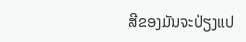ສີຂອງມັນຈະປ່ຽງແປ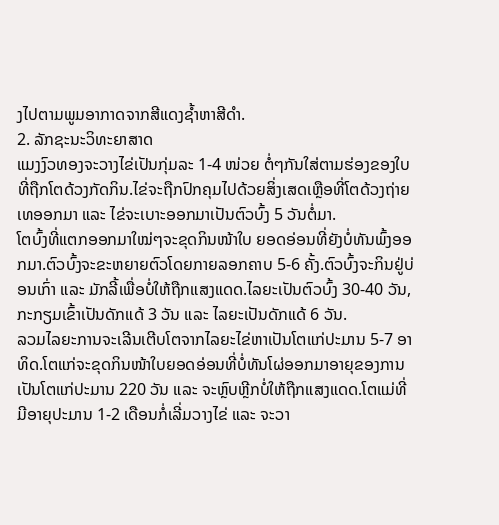ງໄປຕາມພູມອາກາດຈາກສີແດງຊໍ້າຫາສີດຳ.
2. ລັກຊະນະວິທະຍາສາດ
ແມງງົວທອງຈະວາງໄຂ່ເປັນກຸ່ມລະ 1-4 ໜ່ວຍ ຕໍ່ໆກັນໃສ່ຕາມຮ່ອງຂອງໃບທີ່ຖືກໂຕດ້ວງກັດກິນ.ໄຂ່ຈະຖືກປົກຄຸມໄປດ້ວຍສິ່ງເສດເຫຼືອທີ່ໂຕດ້ວງຖ່າຍເທອອກມາ ແລະ ໄຂ່ຈະເບາະອອກມາເປັນຕົວບົ້ງ 5 ວັນຕໍ່ມາ.
ໂຕບົ້ງທີ່ແຕກອອກມາໃໝ່ໆຈະຂຸດກິນໜ້າໃບ ຍອດອ່ອນທີ່ຍັງບໍ່ທັນພົ້ງອອກມາ.ຕົວບົ້ງຈະຂະຫຍາຍຕົວໂດຍກາຍລອກຄາບ 5-6 ຄັ້ງ.ຕົວບົ້ງຈະກິນຢູ່ບ່ອນເກົ່າ ແລະ ມັກລີ້ເພື່ອບໍ່ໃຫ້ຖືກແສງແດດ.ໄລຍະເປັນຕົວບົ້ງ 30-40 ວັນ,ກະກຽມເຂົ້າເປັນດັກແດ້ 3 ວັນ ແລະ ໄລຍະເປັນດັກແດ້ 6 ວັນ.
ລວມໄລຍະການຈະເລີນເຕີບໂຕຈາກໄລຍະໄຂ່ຫາເປັນໂຕແກ່ປະມານ 5-7 ອາທິດ.ໂຕແກ່ຈະຂຸດກິນໜ້າໃບຍອດອ່ອນທີ່ບໍ່ທັນໂຜ່ອອກມາອາຍຸຂອງການເປັນໂຕແກ່ປະມານ 220 ວັນ ແລະ ຈະຫຼົບຫຼີກບໍ່ໃຫ້ຖືກແສງແດດ.ໂຕແມ່ທີ່ມີອາຍຸປະມານ 1-2 ເດືອນກໍ່ເລີ່ມວາງໄຂ່ ແລະ ຈະວາ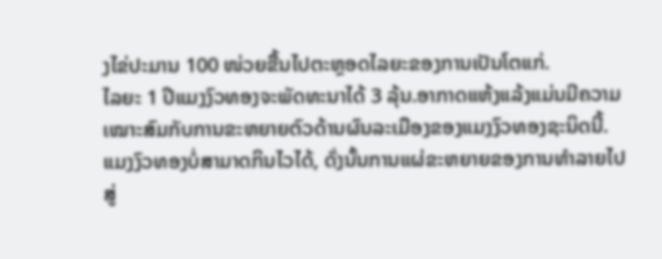ງໄຂ່ປະມານ 100 ໜ່ວຍຂື້ນໄປຕະຫຼອດໄລຍະຂອງການເປັນໂຕແກ່.
ໄລຍະ 1 ປີແມງງົວທອງຈະພັດທະນາໄດ້ 3 ລຸ້ນ.ອາກາດແຫ້ງແລ້ງແມ່ນມີຄວາມເໝາະສົມກັບການຂະຫຍາຍຕົວດ້ານຜົນລະເມືອງຂອງແມງງົວທອງຊະນິດນີ້.
ແມງງົວທອງບໍ່ສາມາດກິນໄວໄດ້, ດັ່ງນັ້ນການແຜ່ຂະຫຍາຍຂອງການທຳລາຍໄປສູ່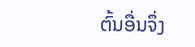ຕົ້ນອື່ນຈຶ່ງ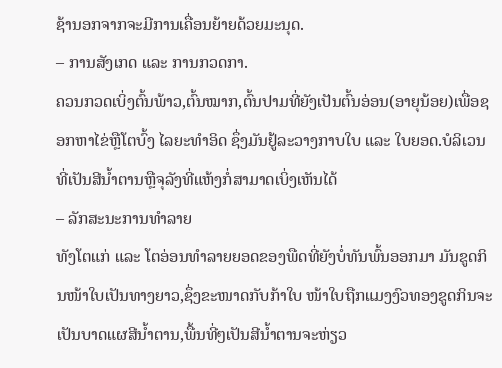ຊ້ານອກຈາກຈະມີການເຄື່ອນຍ້າຍດ້ວຍມະນຸດ.
– ການສັງເກດ ແລະ ການກວດກາ.
ຄວນກວດເບິ່ງຕົ້ນພ້າວ,ຕົ້ນໝາກ,ຕົ້ນປາມທີ່ຍັງເປັນຕົ້ນອ່ອນ(ອາຍຸນ້ອຍ)ເພື່ອຊອກຫາໄຂ່ຫຼືໂຕບົ້ງ ໄລຍະທຳອິດ ຊຶ່ງມັນຢູ້ລະວາງກາບໃບ ແລະ ໃບຍອດ.ບໍລິເວນທີ່ເປັນສີນໍ້າຕານຫຼືຈຸລັງທີ່ແຫ້ງກໍ່ສາມາດເບິ່ງເຫັນໄດ້
– ລັກສະນະການທຳລາຍ
ທັງໂຕແກ່ ແລະ ໂຕອ່ອນທຳລາຍຍອດຂອງພືດທີ່ຍັງບໍ່ທັນພົ້ນອອກມາ ມັນຂູດກິນໜ້າໃບເປັນທາງຍາວ,ຊຶ່ງຂະໜາດກັບກ້າໃບ ໜ້າໃບຖືກແມງງົວທອງຂູດກິນຈະເປັນບາດແຜສີນໍ້າຕານ,ພື້ນທີ່ໆເປັນສີນໍ້າຕານຈະຫ່ຽວ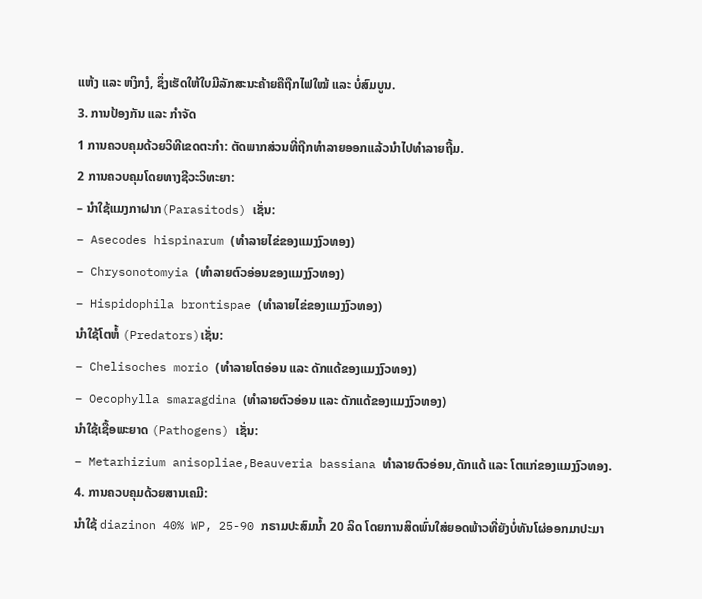ແຫ້ງ ແລະ ຫງິກງໍ, ຊຶ່ງເຮັດໃຫ້ໃບມີລັກສະນະຄ້າຍຄືຖືກໄຟໃໝ້ ແລະ ບໍ່ສົມບູນ.
3. ການປ້ອງກັນ ແລະ ກຳຈັດ
1 ການຄວບຄຸມດ້ວຍວິທີເຂດຕະກຳ: ຕັດພາກສ່ວນທີ່ຖືກທຳລາຍອອກແລ້ວນຳໄປທຳລາຍຖີ້ມ.
2 ການຄວບຄຸມໂດຍທາງຊີວະວິທະຍາ:
– ນຳໃຊ້ແມງກາຝາກ(Parasitods) ເຊັ່ນ:
– Asecodes hispinarum (ທຳລາຍໄຂ່ຂອງແມງງົວທອງ)
– Chrysonotomyia (ທຳລາຍຕົວອ່ອນຂອງແມງງົວທອງ)
– Hispidophila brontispae (ທຳລາຍໄຂ່ຂອງແມງງົວທອງ)
ນຳໃຊ້ໂຕຫໍ້ (Predators)ເຊັ່ນ:
– Chelisoches morio (ທຳລາຍໂຕອ່ອນ ແລະ ດັກແດ້ຂອງແມງງົວທອງ)
– Oecophylla smaragdina (ທຳລາຍຕົວອ່ອນ ແລະ ດັກແດ້ຂອງແມງງົວທອງ)
ນຳໃຊ້ເຊື້ອພະຍາດ (Pathogens) ເຊັ່ນ:
– Metarhizium anisopliae,Beauveria bassiana ທຳລາຍຕົວອ່ອນ,ດັກແດ້ ແລະ ໂຕແກ່ຂອງແມງງົວທອງ.
4. ການຄວບຄຸມດ້ວຍສານເຄມີ:
ນຳໃຊ້ diazinon 40% WP, 25-90 ກຣາມປະສົມນໍ້າ 20 ລິດ ໂດຍການສິດພົ່ນໃສ່ຍອດພ້າວທີ່ຍັງບໍ່ທັນໂຜ່ອອກມາປະມາ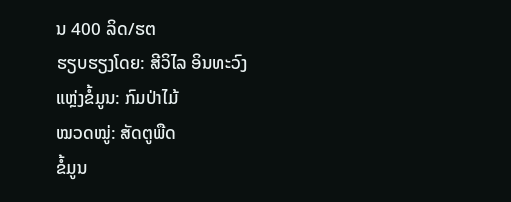ນ 400 ລິດ/ຮຕ
ຮຽບຮຽງໂດຍ: ສີວິໄລ ອິນທະວົງ
ແຫຼ່ງຂໍ້ມູນ: ກົມປ່າໄມ້
ໝວດໝູ່: ສັດຕູພືດ
ຂໍ້ມູນ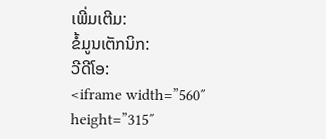ເພີ່ມເຕີມ:
ຂໍ້ມູນເຕັກນິກ:
ວີດີໂອ:
<iframe width=”560″ height=”315″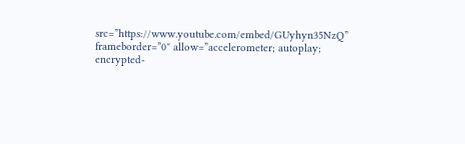src=”https://www.youtube.com/embed/GUyhyn35NzQ” frameborder=”0″ allow=”accelerometer; autoplay; encrypted-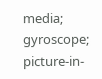media; gyroscope; picture-in-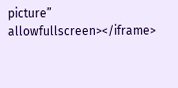picture” allowfullscreen></iframe>